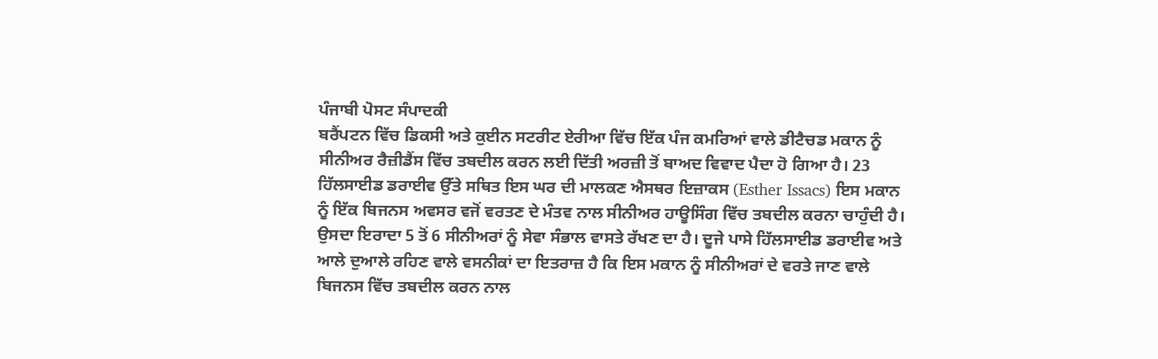ਪੰਜਾਬੀ ਪੋਸਟ ਸੰਪਾਦਕੀ
ਬਰੈਂਪਟਨ ਵਿੱਚ ਡਿਕਸੀ ਅਤੇ ਕੁਈਨ ਸਟਰੀਟ ਏਰੀਆ ਵਿੱਚ ਇੱਕ ਪੰਜ ਕਮਰਿਆਂ ਵਾਲੇ ਡੀਟੈਚਡ ਮਕਾਨ ਨੂੰ ਸੀਨੀਅਰ ਰੈਜ਼ੀਡੈਂਸ ਵਿੱਚ ਤਬਦੀਲ ਕਰਨ ਲਈ ਦਿੱਤੀ ਅਰਜ਼ੀ ਤੋਂ ਬਾਅਦ ਵਿਵਾਦ ਪੈਦਾ ਹੋ ਗਿਆ ਹੈ। 23 ਹਿੱਲਸਾਈਡ ਡਰਾਈਵ ਉੱਤੇ ਸਥਿਤ ਇਸ ਘਰ ਦੀ ਮਾਲਕਣ ਐਸਥਰ ਇਜ਼ਾਕਸ (Esther Issacs) ਇਸ ਮਕਾਨ ਨੂੰ ਇੱਕ ਬਿਜਨਸ ਅਵਸਰ ਵਜੋਂ ਵਰਤਣ ਦੇ ਮੰਤਵ ਨਾਲ ਸੀਨੀਅਰ ਹਾਊਸਿੰਗ ਵਿੱਚ ਤਬਦੀਲ ਕਰਨਾ ਚਾਹੁੰਦੀ ਹੈ। ਉਸਦਾ ਇਰਾਦਾ 5 ਤੋਂ 6 ਸੀਨੀਅਰਾਂ ਨੂੰ ਸੇਵਾ ਸੰਭਾਲ ਵਾਸਤੇ ਰੱਖਣ ਦਾ ਹੈ। ਦੂਜੇ ਪਾਸੇ ਹਿੱਲਸਾਈਡ ਡਰਾਈਵ ਅਤੇ ਆਲੇ ਦੁਆਲੇ ਰਹਿਣ ਵਾਲੇ ਵਸਨੀਕਾਂ ਦਾ ਇਤਰਾਜ਼ ਹੈ ਕਿ ਇਸ ਮਕਾਨ ਨੂੰ ਸੀਨੀਅਰਾਂ ਦੇ ਵਰਤੇ ਜਾਣ ਵਾਲੇ ਬਿਜਨਸ ਵਿੱਚ ਤਬਦੀਲ ਕਰਨ ਨਾਲ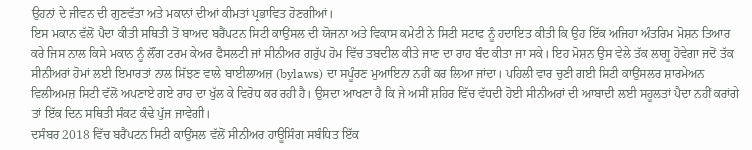ਉਹਨਾਂ ਦੇ ਜੀਵਨ ਦੀ ਗੁਣਵੱਤਾ ਅਤੇ ਮਕਾਨਾਂ ਦੀਆਂ ਕੀਮਤਾਂ ਪ੍ਰਭਾਵਿਤ ਹੋਣਗੀਆਂ।
ਇਸ ਮਕਾਨ ਵੱਲੋਂ ਪੈਦਾ ਕੀਤੀ ਸਥਿਤੀ ਤੋਂ ਬਾਅਦ ਬਰੈਂਪਟਨ ਸਿਟੀ ਕਾਉਂਸਲ ਦੀ ਯੋਜਨਾ ਅਤੇ ਵਿਕਾਸ ਕਮੇਟੀ ਨੇ ਸਿਟੀ ਸਟਾਫ ਨੂੰ ਹਦਾਇਤ ਕੀਤੀ ਕਿ ਉਹ ਇੱਕ ਅਜਿਹਾ ਅੰਤਰਿਮ ਮੋਸ਼ਨ ਤਿਆਰ ਕਰੇ ਜਿਸ ਨਾਲ ਕਿਸੇ ਮਕਾਨ ਨੂੰ ਲੌਂਗ ਟਰਮ ਕੇਅਰ ਫੈਸਲਟੀ ਜਾਂ ਸੀਨੀਅਰ ਗਰੁੱਪ ਹੋਮ ਵਿੱਚ ਤਬਦੀਲ ਕੀਤੇ ਜਾਣ ਦਾ ਰਾਹ ਬੰਦ ਕੀਤਾ ਜਾ ਸਕੇ। ਇਹ ਮੋਸ਼ਨ ਉਸ ਵੇਲੇ ਤੱਕ ਲਾਗੂ ਹੋਵੇਗਾ ਜਦੋਂ ਤੱਕ ਸੀਨੀਅਰਾਂ ਹੋਮਾਂ ਲਈ ਇਮਾਰਤਾਂ ਨਾਲ ਸਿੱਝਣ ਵਾਲੇ ਬਾਈਲਾਅਜ਼ (bylaws) ਦਾ ਸਪੂੰਰਣ ਮੁਆਇਨਾ ਨਹੀਂ ਕਰ ਲਿਆ ਜਾਂਦਾ। ਪਹਿਲੀ ਵਾਰ ਚੁਣੀ ਗਈ ਸਿਟੀ ਕਾਉਂਸਲਰ ਸ਼ਾਰਮੇਅਨ ਵਿਲੀਅਮਜ਼ ਸਿਟੀ ਵੱਲੋਂ ਅਪਣਾਏ ਗਏ ਰਾਹ ਦਾ ਖੁੱਲ ਕੇ ਵਿਰੋਧ ਕਰ ਰਹੀ ਹੈ। ਉਸਦਾ ਆਖਣਾ ਹੈ ਕਿ ਜੇ ਅਸੀਂ ਸ਼ਹਿਰ ਵਿੱਚ ਵੱਧਦੀ ਹੋਈ ਸੀਨੀਅਰਾਂ ਦੀ ਆਬਾਦੀ ਲਈ ਸਹੂਲਤਾਂ ਪੈਦਾ ਨਹੀਂ ਕਰਾਂਗੇ ਤਾਂ ਇੱਕ ਦਿਨ ਸਥਿਤੀ ਸੰਕਟ ਕੰਢੇ ਪੁੱਜ ਜਾਵੇਗੀ।
ਦਸੰਬਰ 2018 ਵਿੱਚ ਬਰੈਂਪਟਨ ਸਿਟੀ ਕਾਉਂਸਲ ਵੱਲੋਂ ਸੀਨੀਅਰ ਹਾਊਸਿੰਗ ਸਬੰਧਿਤ ਇੱਕ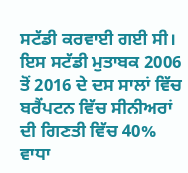ਸਟੱਡੀ ਕਰਵਾਈ ਗਈ ਸੀ। ਇਸ ਸਟੱਡੀ ਮੁਤਾਬਕ 2006 ਤੋਂ 2016 ਦੇ ਦਸ ਸਾਲਾਂ ਵਿੱਚ ਬਰੈਂਪਟਨ ਵਿੱਚ ਸੀਨੀਅਰਾਂ ਦੀ ਗਿਣਤੀ ਵਿੱਚ 40% ਵਾਧਾ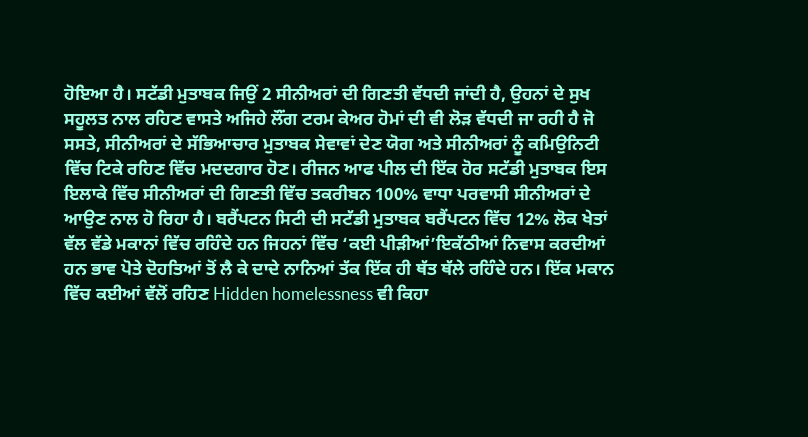ਹੋਇਆ ਹੈ। ਸਟੱਡੀ ਮੁਤਾਬਕ ਜਿਉਂ 2 ਸੀਨੀਅਰਾਂ ਦੀ ਗਿਣਤੀ ਵੱਧਦੀ ਜਾਂਦੀ ਹੈ, ਉਹਨਾਂ ਦੇ ਸੁਖ ਸਹੂਲਤ ਨਾਲ ਰਹਿਣ ਵਾਸਤੇ ਅਜਿਹੇ ਲੌਂਗ ਟਰਮ ਕੇਅਰ ਹੋਮਾਂ ਦੀ ਵੀ ਲੋੜ ਵੱਧਦੀ ਜਾ ਰਹੀ ਹੈ ਜੋ ਸਸਤੇ, ਸੀਨੀਅਰਾਂ ਦੇ ਸੱਭਿਆਚਾਰ ਮੁਤਾਬਕ ਸੇਵਾਵਾਂ ਦੇਣ ਯੋਗ ਅਤੇ ਸੀਨੀਅਰਾਂ ਨੂੰ ਕਮਿਉਨਿਟੀ ਵਿੱਚ ਟਿਕੇ ਰਹਿਣ ਵਿੱਚ ਮਦਦਗਾਰ ਹੋਣ। ਰੀਜਨ ਆਫ ਪੀਲ ਦੀ ਇੱਕ ਹੋਰ ਸਟੱਡੀ ਮੁਤਾਬਕ ਇਸ ਇਲਾਕੇ ਵਿੱਚ ਸੀਨੀਅਰਾਂ ਦੀ ਗਿਣਤੀ ਵਿੱਚ ਤਕਰੀਬਨ 100% ਵਾਧਾ ਪਰਵਾਸੀ ਸੀਨੀਅਰਾਂ ਦੇ ਆਉਣ ਨਾਲ ਹੋ ਰਿਹਾ ਹੈ। ਬਰੈਂਪਟਨ ਸਿਟੀ ਦੀ ਸਟੱਡੀ ਮੁਤਾਬਕ ਬਰੈਂਪਟਨ ਵਿੱਚ 12% ਲੋਕ ਖੇਤਾਂ ਵੱਲ ਵੱਡੇ ਮਕਾਨਾਂ ਵਿੱਚ ਰਹਿੰਦੇ ਹਨ ਜਿਹਨਾਂ ਵਿੱਚ ‘ਕਈ ਪੀੜੀਆਂ’ਇਕੱਠੀਆਂ ਨਿਵਾਸ ਕਰਦੀਆਂ ਹਨ ਭਾਵ ਪੋਤੇ ਦੋਹਤਿਆਂ ਤੋਂ ਲੈ ਕੇ ਦਾਦੇ ਨਾਨਿਆਂ ਤੱਕ ਇੱਕ ਹੀ ਥੱਤ ਥੱਲੇ ਰਹਿੰਦੇ ਹਨ। ਇੱਕ ਮਕਾਨ ਵਿੱਚ ਕਈਆਂ ਵੱਲੋਂ ਰਹਿਣ Hidden homelessness ਵੀ ਕਿਹਾ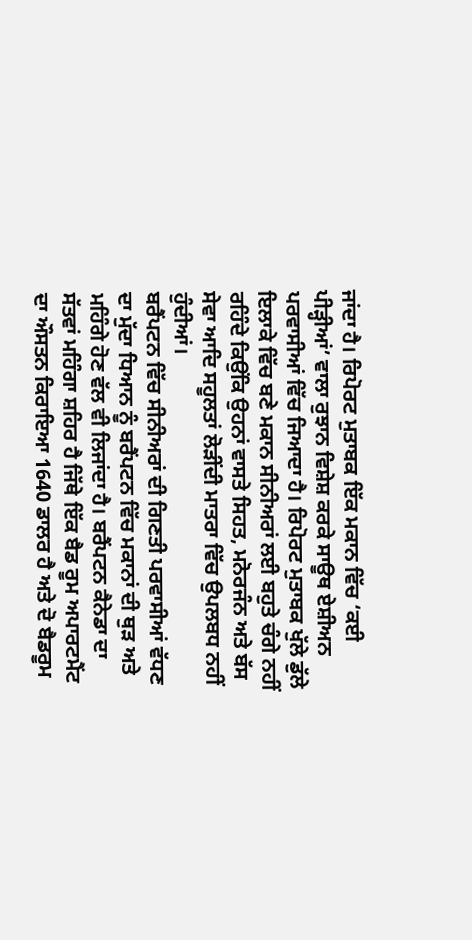ਜਾਂਦਾ ਹੈ। ਰਿਪੋਰਟ ਮੁਤਾਬਕ ਇੱਕ ਮਕਾਨ ਵਿੱਚ ‘ਕਈ ਪੀੜ੍ਹੀਆਂ’ ਵਾਲਾ ਰੁਝਾਨ ਵਿਸ਼ੇਸ਼ ਕਰਕੇ ਸਾਊਥ ਏਸ਼ੀਅਨ ਪਰਵਾਸੀਆਂ ਵਿੱਚ ਜਿਆਦਾ ਹੈ। ਰਿਪੋਰਟ ਮੁਤਾਬਕ ਖੁੱਲੇ ਡੁੱਲੇ ਇਲਾਕੇ ਵਿੱਚ ਬਣੇ ਮਕਾਨ ਸੀਨੀਅਰਾਂ ਲਈ ਬਹੁਤੇ ਚੰਗੇ ਨਹੀਂ ਰਹਿੰਦੇ ਕਿਉਂਕਿ ਉਹਨਾਂ ਵਾਸਤੇ ਸਿਹਤ, ਮਨੋਰਜੰਨ ਅਤੇ ਬੱਸ ਸੇਵਾ ਆਦਿ ਸਹੂਲਤਾਂ ਲੋੜੀਂਦੀ ਮਾਤਰਾ ਵਿੱਚ ਉਪਲਬਧ ਨਹੀਂ ਹੁੰਦੀਆਂ।
ਬਰੈਂਪਟਨ ਵਿੱਚ ਸੀਨੀਅਰਾਂ ਦੀ ਗਿਣਤੀ ਪਰਵਾਸੀਆਂ ਵੱਧਣ ਦਾ ਮੁੱਦਾ ਧਿਆਨ ਨੂੰ ਬਰੈਂਪਟਨ ਵਿੱਚ ਮਕਾਨਾਂ ਦੀ ਥੁੜ ਅਤੇ ਮਹਿੰਗੇ ਹੋਣ ਵੱਲ ਵੀ ਲਿਜਾਂਦਾ ਹੈ। ਬਰੈਂਪਟਨ ਕੈਨੇਡਾ ਦਾ ਸੱਤਵਾਂ ਮਹਿੰਗਾ ਸ਼ਹਿਰ ਹੈ ਜਿੱਥੇ ਇੱਕ ਬੈਡ ਰੂਮ ਅਪਾਰਟਮੈਂਟ ਦਾ ਔਸਤਨ ਕਿਰਾਇਆ 1640 ਡਾਲਰ ਹੈ ਅਤੇ ਦੋ ਬੈਡਰੂਮ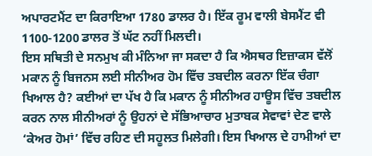ਅਪਾਰਟਮੈਂਟ ਦਾ ਕਿਰਾਇਆ 1780 ਡਾਲਰ ਹੈ। ਇੱਕ ਰੂਮ ਵਾਲੀ ਬੇਸਮੈਂਟ ਵੀ 1100-1200 ਡਾਲਰ ਤੋਂ ਘੱਟ ਨਹੀਂ ਮਿਲਦੀ।
ਇਸ ਸਥਿਤੀ ਦੇ ਸਨਮੁਖ ਕੀ ਮੰਨਿਆ ਜਾ ਸਕਦਾ ਹੈ ਕਿ ਐਸਥਰ ਇਜ਼ਾਕਸ ਵੱਲੋਂ ਮਕਾਨ ਨੂੰ ਬਿਜਨਸ ਲਈ ਸੀਨੀਅਰ ਹੋਮ ਵਿੱਚ ਤਬਦੀਲ ਕਰਨਾ ਇੱਕ ਚੰਗਾ ਖਿਆਲ ਹੈ? ਕਈਆਂ ਦਾ ਪੱਖ ਹੈ ਕਿ ਮਕਾਨ ਨੂੰ ਸੀਨੀਅਰ ਹਾਊਸ ਵਿੱਚ ਤਬਦੀਲ ਕਰਨ ਨਾਲ ਸੀਨੀਅਰਾਂ ਨੂੰ ਉਹਨਾਂ ਦੇ ਸੱਭਿਆਚਾਰ ਮੁਤਾਬਕ ਸੇਵਾਵਾਂ ਦੇਣ ਵਾਲੇ ‘ਕੇਅਰ ਹੋਮਾਂ’ ਵਿੱਚ ਰਹਿਣ ਦੀ ਸਹੂਲਤ ਮਿਲੇਗੀ। ਇਸ ਖਿਆਲ ਦੇ ਹਾਮੀਆਂ ਦਾ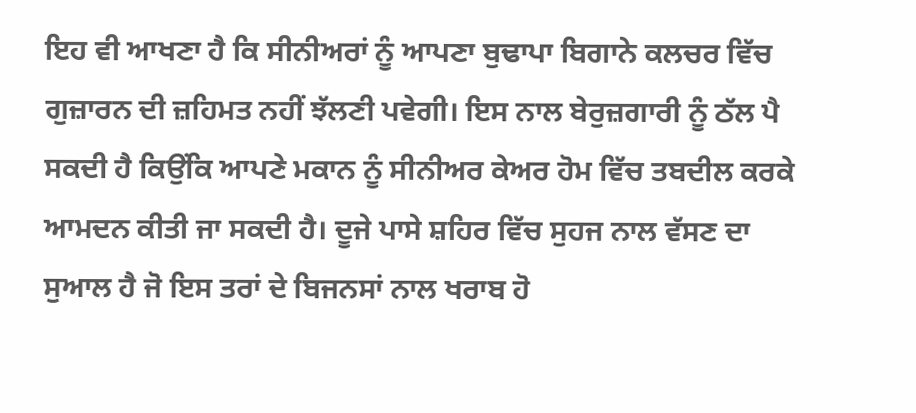ਇਹ ਵੀ ਆਖਣਾ ਹੈ ਕਿ ਸੀਨੀਅਰਾਂ ਨੂੰ ਆਪਣਾ ਬੁਢਾਪਾ ਬਿਗਾਨੇ ਕਲਚਰ ਵਿੱਚ ਗੁਜ਼ਾਰਨ ਦੀ ਜ਼ਹਿਮਤ ਨਹੀਂ ਝੱਲਣੀ ਪਵੇਗੀ। ਇਸ ਨਾਲ ਬੇਰੁਜ਼ਗਾਰੀ ਨੂੰ ਠੱਲ ਪੈ ਸਕਦੀ ਹੈ ਕਿਉਂਕਿ ਆਪਣੇ ਮਕਾਨ ਨੂੰ ਸੀਨੀਅਰ ਕੇਅਰ ਹੋਮ ਵਿੱਚ ਤਬਦੀਲ ਕਰਕੇ ਆਮਦਨ ਕੀਤੀ ਜਾ ਸਕਦੀ ਹੈ। ਦੂਜੇ ਪਾਸੇ ਸ਼ਹਿਰ ਵਿੱਚ ਸੁਹਜ ਨਾਲ ਵੱਸਣ ਦਾ ਸੁਆਲ ਹੈ ਜੋ ਇਸ ਤਰਾਂ ਦੇ ਬਿਜਨਸਾਂ ਨਾਲ ਖਰਾਬ ਹੋ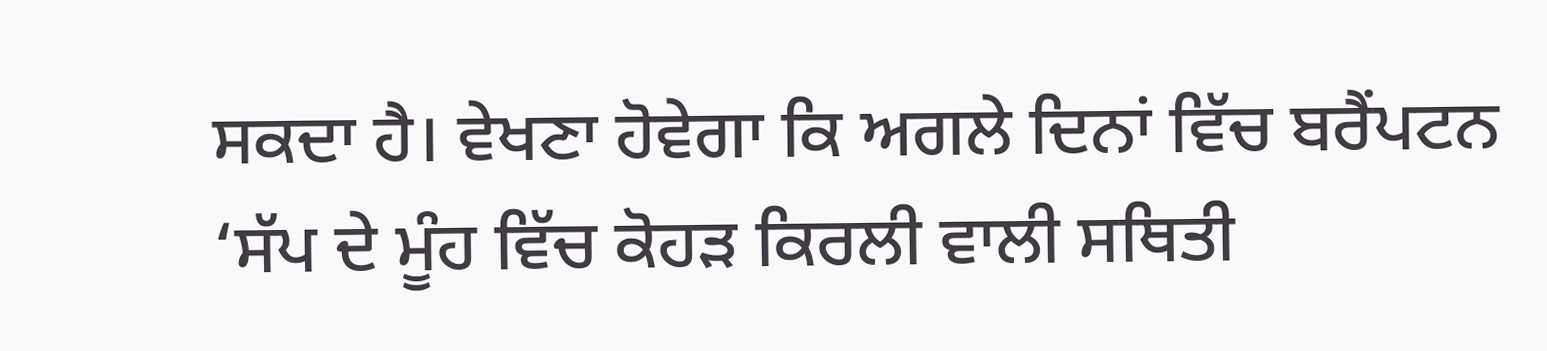ਸਕਦਾ ਹੈ। ਵੇਖਣਾ ਹੋਵੇਗਾ ਕਿ ਅਗਲੇ ਦਿਨਾਂ ਵਿੱਚ ਬਰੈਂਪਟਨ ‘ਸੱਪ ਦੇ ਮੂੰਹ ਵਿੱਚ ਕੋਹੜ ਕਿਰਲੀ ਵਾਲੀ ਸਥਿਤੀ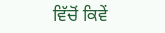ਵਿੱਚੋਂ ਕਿਵੇਂ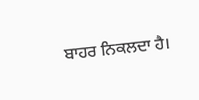ਬਾਹਰ ਨਿਕਲਦਾ ਹੈ।